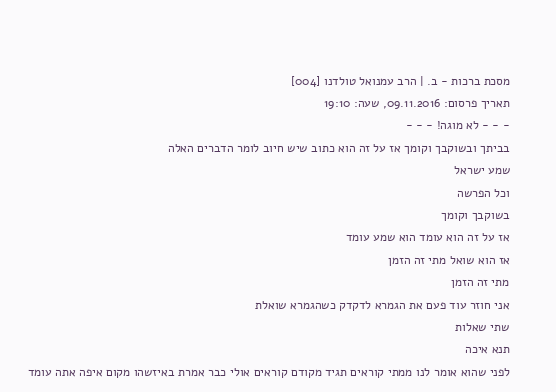מסכת ברכות - ב. | הרב עמנואל טולדנו [004]
תאריך פרסום: 09.11.2016, שעה: 19:10
- - - לא מוגה! - - -
בביתך ובשוקבך וקומך אז על זה הוא כתוב שיש חיוב לומר הדברים האלה
שמע ישראל
וכל הפרשה
בשוקבך וקומך
אז על זה הוא עומד הוא שמע עומד
אז הוא שואל מתי זה הזמן
מתי זה הזמן
אני חוזר עוד פעם את הגמרא לדקדק כשהגמרא שואלת
שתי שאלות
תנא איכה
לפני שהוא אומר לנו ממתי קוראים תגיד מקודם קוראים אולי כבר אמרת באיזשהו מקום איפה אתה עומד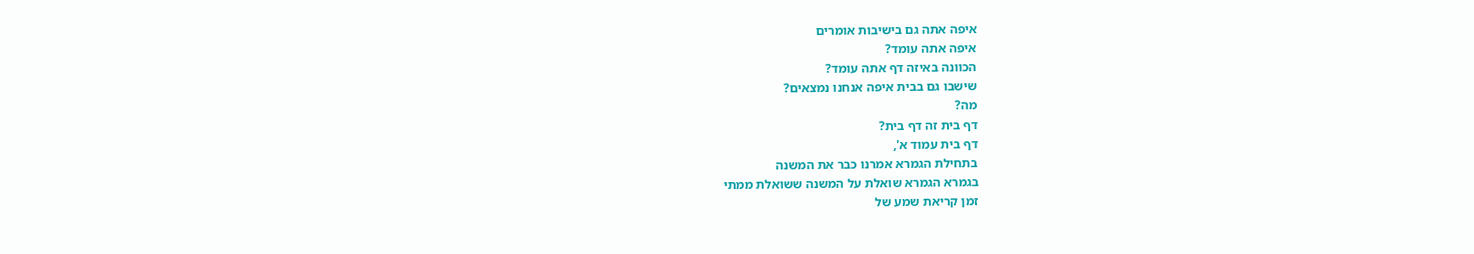איפה אתה גם בישיבות אומרים
איפה אתה עומד?
הכוונה באיזה דף אתה עומד?
שישבו גם בבית איפה אנחנו נמצאים?
מה?
דף בית זה דף בית?
דף בית עמוד א',
בתחילת הגמרא אמרנו כבר את המשנה
בגמרא הגמרא שואלת על המשנה ששואלת ממתי
זמן קריאת שמע של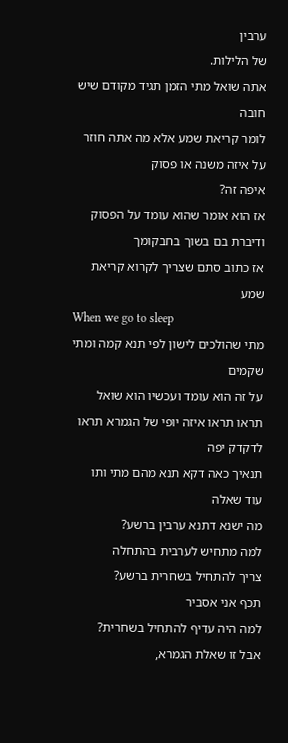ערבין
של הלילות.
אתה שואל מתי הזמן תגיד מקודם שיש חובה
לומר קריאת שמע אלא מה אתה חוזר על איזה משנה או פסוק
איפה זה?
אז הוא אומר שהוא עומד על הפסוק ודיברת בם בשוך בחבקומך
אז כתוב סתם שצריך לקרוא קריאת שמע
When we go to sleep
מתי שהולכים לישון לפי תנא קמה ומתי שקמים
על זה הוא עומד ועכשיו הוא שואל
תראו תראו איזה יופי של הגמרא תראו לדקדק יפה
תנאיך כאה דקא תנא מהם מתי ותו
עוד שאלה
מה ישנא דתנא ערבין ברשע?
למה מתחיש לערבית בהתחלה
צריך להתחיל בשחרית ברשע?
תכף אני אסביר
למה היה עדיף להתחיל בשחרית?
אבל זו שאלת הגמרא,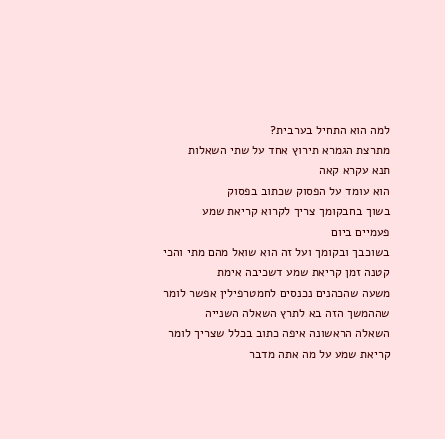למה הוא התחיל בערבית?
מתרצת הגמרא תירוץ אחד על שתי השאלות
תנא עקרא קאה
הוא עומד על הפסוק שכתוב בפסוק
בשוך בחבקומך צריך לקרוא קריאת שמע
פעמיים ביום
בשוכבך ובקומך ועל זה הוא שואל מהם מתי והכי קטנה זמן קריאת שמע דשכיבה אימת
משעה שהכהנים נכנסים לחמטרפילין אפשר לומר שההמשך הזה בא לתרץ השאלה השנייה
השאלה הראשונה איפה כתוב בכלל שצריך לומר קריאת שמע על מה אתה מדבר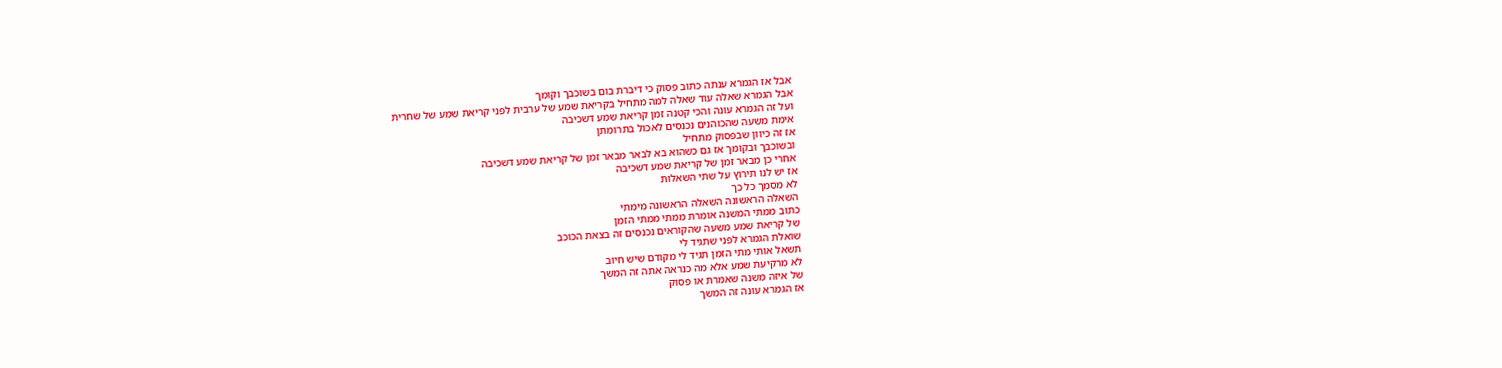אבל אז הגמרא ענתה כתוב פסוק כי דיברת בום בשוכבך וקומך
אבל הגמרא שאלה עוד שאלה למה מתחיל בקריאת שמע של ערבית לפני קריאת שמע של שחרית
ועל זה הגמרא עונה והכי קטנה זמן קריאת שמע דשכיבה
אימת משעה שהכוהנים נכנסים לאכול בתרומתן
אז זה כיוון שבפסוק מתחיל
ובשוכבך ובקומך אז גם כשהוא בא לבאר מבאר זמן של קריאת שמע דשכיבה
אחרי כן מבאר זמן של קריאת שמע דשכיבה
אז יש לנו תירוץ על שתי השאלות
לא מסמך כל כך
השאלה הראשונה השאלה הראשונה מימתי
כתוב ממתי המשנה אומרת ממתי ממתי הזמן
של קריאת שמע משעה שהקוראים נכנסים זה בצאת הכוכב
שואלת הגמרא לפני שתגיד לי
תשאל אותי מתי הזמן תגיד לי מקודם שיש חיוב
לא מרקיעת שמע אלא מה כנראה אתה זה המשך
של איזה משנה שאמרת או פסוק
אז הגמרא עונה זה המשך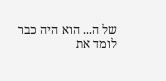של ה... הוא היה כבר לומד את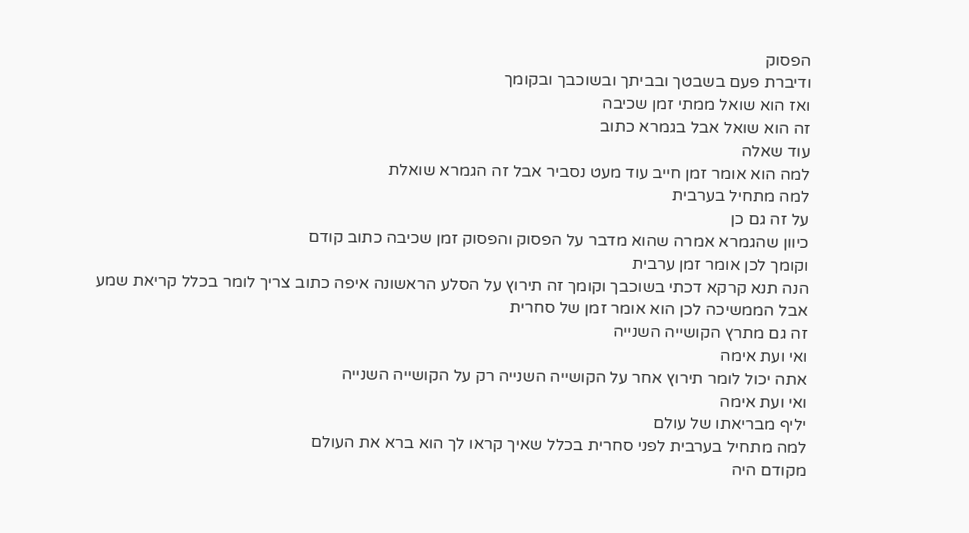הפסוק
ודיברת פעם בשבטך ובביתך ובשוכבך ובקומך
ואז הוא שואל ממתי זמן שכיבה
זה הוא שואל אבל בגמרא כתוב
עוד שאלה
למה הוא אומר זמן חייב עוד מעט נסביר אבל זה הגמרא שואלת
למה מתחיל בערבית
על זה גם כן
כיוון שהגמרא אמרה שהוא מדבר על הפסוק והפסוק זמן שכיבה כתוב קודם
וקומך לכן אומר זמן ערבית
הנה תנא קרקא דכתי בשוכבך וקומך זה תירוץ על הסלע הראשונה איפה כתוב צריך לומר בכלל קריאת שמע
אבל הממשיכה לכן הוא אומר זמן של סחרית
זה גם מתרץ הקושייה השנייה
ואי ועת אימה
אתה יכול לומר תירוץ אחר על הקושייה השנייה רק על הקושייה השנייה
ואי ועת אימה
יליף מבריאתו של עולם
למה מתחיל בערבית לפני סחרית בכלל שאיך קראו לך הוא ברא את העולם
מקודם היה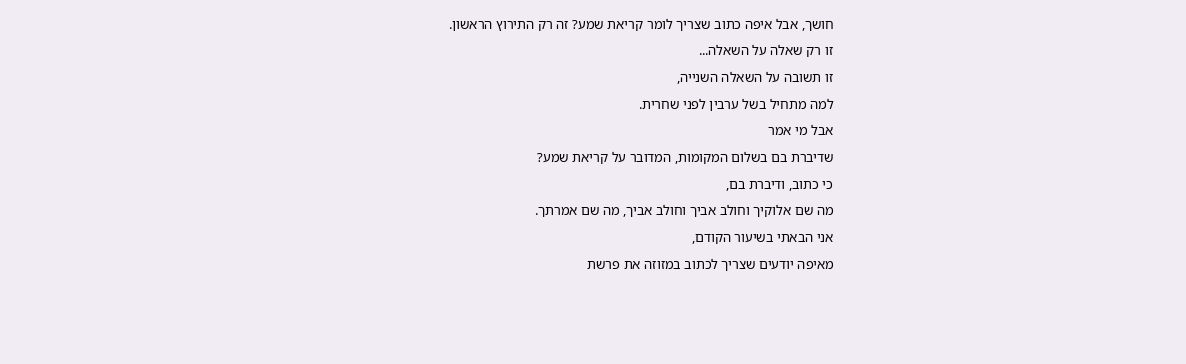חושך, אבל איפה כתוב שצריך לומר קריאת שמע? זה רק התירוץ הראשון.
זו רק שאלה על השאלה...
זו תשובה על השאלה השנייה,
למה מתחיל בשל ערבין לפני שחרית.
אבל מי אמר
שדיברת בם בשלום המקומות, המדובר על קריאת שמע?
כי כתוב, ודיברת בם,
מה שם אלוקיך וחולב אביך וחולב אביך, מה שם אמרתך.
אני הבאתי בשיעור הקודם,
מאיפה יודעים שצריך לכתוב במזוזה את פרשת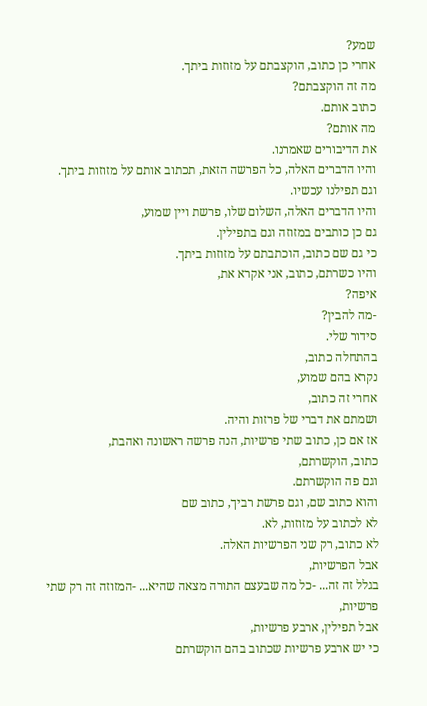שמע?
אחרי כן כתוב, הוקצבתם על מזוזות ביתך.
מה זה הוקצבתם?
כתוב אותם.
מה אותם?
את הדיבורים שאמרנו.
והיו הדברים האלה, כל הפרשה הזאת, תכתוב אותם על מזוזות ביתך.
וגם תפילנו עכשיו.
והיו הדברים האלה, השלום שלו, פרשת ויין שמוע,
גם כן כותבים במזוזה וגם בתפילין.
כי גם שם כתוב, הוכתבתם על מזוזות ביתך.
והיו כשרתם, כתוב, אני אקרא את,
איפה?
-מה להבין?
סידור שלי.
בהתחלה כתוב,
נקרא בהם שמוע,
אחרי זה כתוב,
ושמתם את דברי של פרזות והיה.
אז אם כן, כתוב שתי פרשיות, הנה פרשה ראשונה ואהבת,
כתוב, הוקשרתם,
וגם פה הוקשרתם.
והוא כתוב שם, וגם פרשת רביך, כתוב שם
לא לכתוב על מזוזות, לא.
לא כתוב, רק שני הפרשיות האלה.
אבל הפרשיות,
בגלל זה זה... -כל מה שבעצם התורה מצאה שהיא... -המזוזה זה רק שתי פרשיות,
אבל תפילין, ארבע פרשיות,
כי יש ארבע פרשיות שכתוב בהם הוקשרתם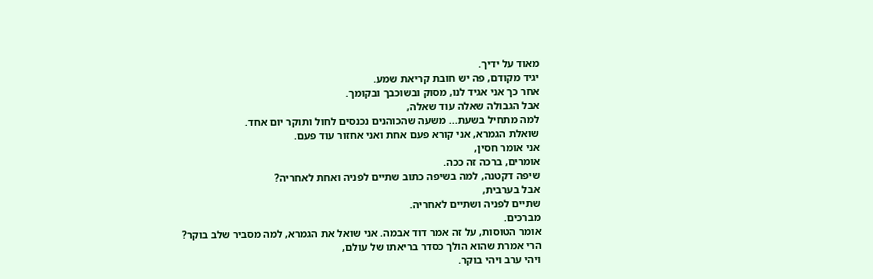מאוד על ידיך.
יגיד מקודם, פה יש חובת קריאת שמע.
אחר כך אני אגיד לנו, מסוק ובשוכבך ובקומך.
אבל הגבולה שאלה עוד שאלה,
למה מתחיל בשעת... משעה שהכוהנים נכנסים לחול ותוקר יום אחד.
שואלת הגמרא, אני קורא פעם אחת ואני אחזור עוד פעם.
אני אומר חסין,
אומרים, ברכה זה ככה.
שיפה דקטנה, למה בשיפה כתוב שתיים לפניה ואחת לאחריה?
אבל בערבית,
שתיים לפניה ושתיים לאחריה.
מברכים.
אומר הטוסות, על זה אמר דוד אבמה. אני שואל את הגמרא, למה מסביר שלב בוקר?
הרי אמרת שהוא הולך כסדר בריאתו של עולם,
ויהי ערב ויהי בוקר.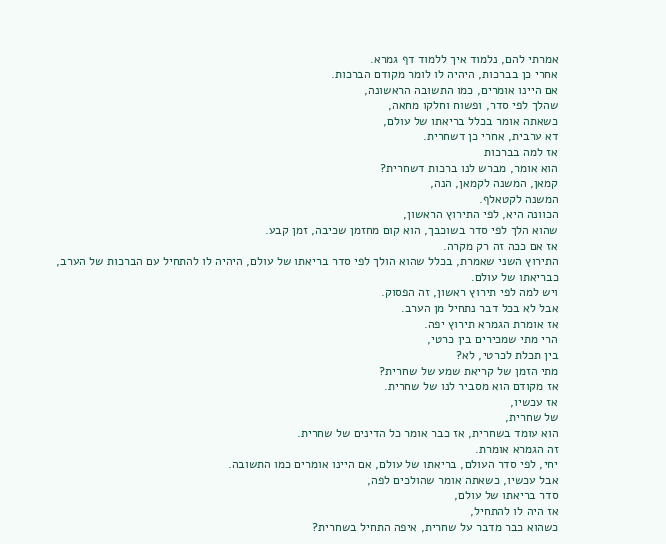אמרתי להם, נלמוד איך ללמוד דף גמרא.
אחרי כן בברכות, היהיה לו לומר מקודם הברכות.
אם היינו אומרים, כמו התשובה הראשונה,
שהלך לפי סדר, ופשוח וחלקו מחאה,
כשאתה אומר בכלל בריאתו של עולם,
דא ערבית, אחרי כן דשחרית.
אז למה בברכות
הוא אומר, מברש לנו ברכות דשחרית?
קמאן, המשנה לקמאן, הנה,
המשנה לקטאלף.
הכוונה היא, לפי התירוץ הראשון,
שהוא הלך לפי סדר בשוכבך, הוא קום מחזמן שכיבה, זמן קבע.
אז אם ככה זה רק מקרה.
התירוץ השני שאמרת, בכלל שהוא הולך לפי סדר בריאתו של עולם, היהיה לו להתחיל עם הברכות של הערב,
כבריאתו של עולם.
ויש למה לפי תירוץ ראשון, זה הפסוק.
אבל לא בכל דבר נתחיל מן הערב.
אז אומרת הגמרא תירוץ יפה.
הרי מתי שמכירים בין כרטי,
בין תכלת לכרטי, לא?
מתי הזמן של קריאת שמע של שחרית?
אז מקודם הוא מסביר לנו של שחרית.
אז עכשיו,
של שחרית,
הוא עומד בשחרית, אז כבר אומר כל הדינים של שחרית.
זה הגמרא אומרת.
יחי, לפי סדר העולם, בריאתו של עולם, אם היינו אומרים כמו התשובה.
אבל עכשיו, כשאתה אומר שהולכים לפה,
סדר בריאתו של עולם,
אז היה לו להתחיל,
כשהוא כבר מדבר על שחרית, איפה התחיל בשחרית?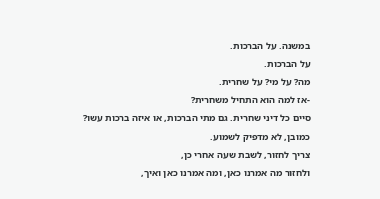במשנה. על הברכות.
על הברכות.
מה? על מי? על שחרית.
-אז למה הוא התחיל משחרית?
סיים כל דיני שחרית. גם מתי הברכות, או איזה ברכות עשו? כמובן, לא מדפיק לשמוע.
צריך לחזור, לשבת שעה אחרי כן,
ולחזור מה אמרנו כאן, ומה אמרנו כאן ואיך,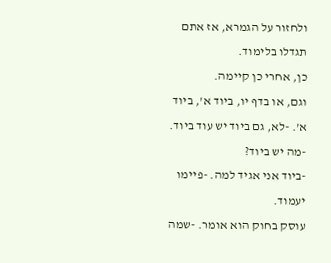ולחזור על הגמרא, אז אתם תגדלו בלימוד.
כן, אחרי כן קיימה.
וגם, או בדף יו, ביוד א', ביוד א'. -לא, גם ביוד יש עוד ביוד. -מה יש ביוד?
-ביוד אני אגיד למה. -פיימו יעמוד.
עוסק בחוק הוא אומר. -שמה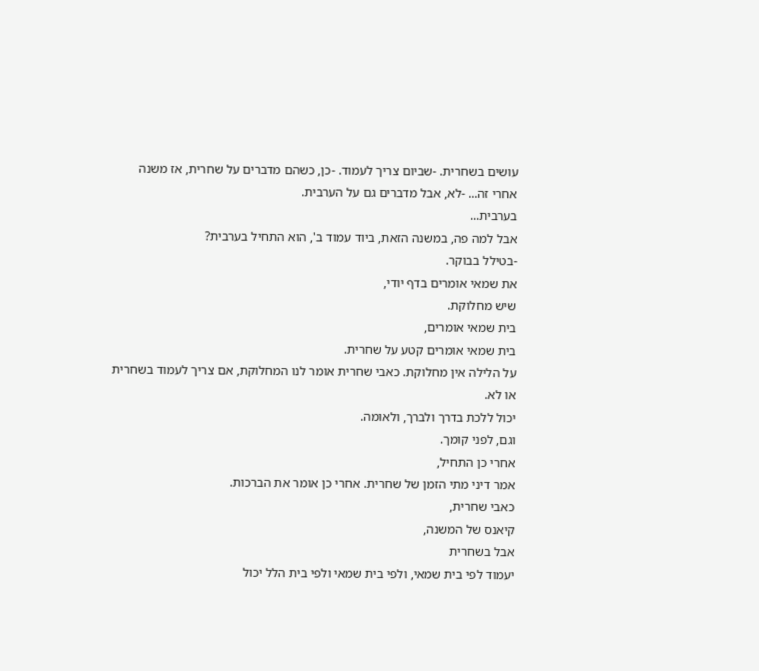עושים בשחרית. -שביום צריך לעמוד. -כן, כשהם מדברים על שחרית, אז משנה אחרי זה... -לא, אבל מדברים גם על הערבית.
בערבית...
אבל למה פה, במשנה הזאת, ביוד עמוד ב', הוא התחיל בערבית?
-בטילל בבוקר.
את שמאי אומרים בדף יודי,
שיש מחלוקת.
בית שמאי אומרים,
בית שמאי אומרים קטע על שחרית.
על הלילה אין מחלוקת. כאבי שחרית אומר לנו המחלוקת, אם צריך לעמוד בשחרית או לא.
יכול ללכת בדרך ולברך, ולאומה.
וגם, לפני קומך.
אחרי כן התחיל,
אמר דיני מתי הזמן של שחרית. אחרי כן אומר את הברכות.
כאבי שחרית,
קיאנס של המשנה,
אבל בשחרית
יעמוד לפי בית שמאי, ולפי בית שמאי ולפי בית הלל יכול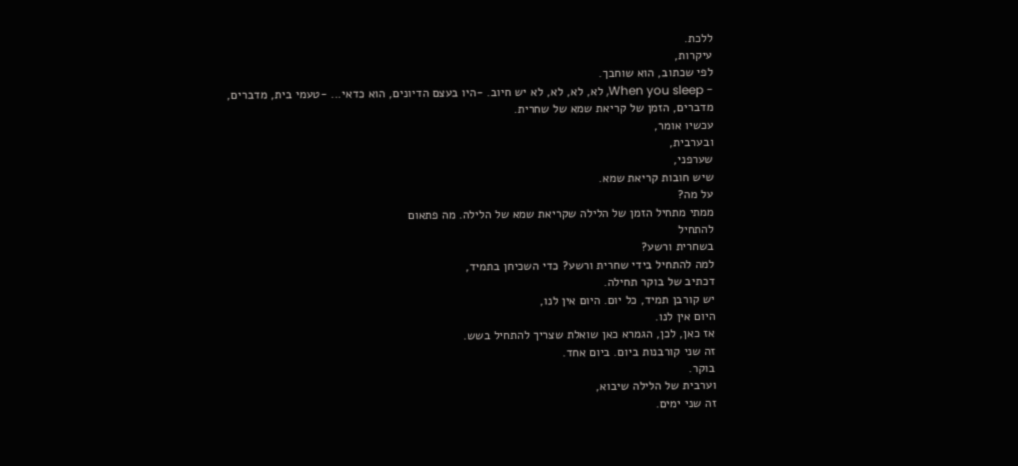ללכת.
עיקרות,
לפי שכתוב, הוא שוחבך.
- When you sleep, לא, לא, לא, לא יש חיוב. -היו בעצם הדיונים, הוא כדאי... -טעמי בית, מדברים,
מדברים, הזמן של קריאת שמא של שחרית.
עכשיו אומר,
ובערבית,
שערפני,
שיש חובות קריאת שמא.
על מה?
ממתי מתחיל הזמן של הלילה שקריאת שמא של הלילה. מה פתאום
להתחיל
בשחרית ורשע?
למה להתחיל בידי שחרית ורשע? כדי השכיחן בתמיד,
דכתיב של בוקר תחילה.
יש קורבן תמיד, כל יום. היום אין לנו,
היום אין לנו.
אז כאן, לכן, הגמרא כאן שואלת שצריך להתחיל בשש.
זה שני קורבנות ביום. ביום אחד.
בוקר.
וערבית של הלילה שיבוא,
זה שני ימים.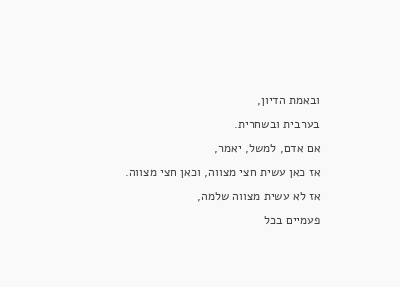ובאמת הדיון,
בערבית ובשחרית.
אם אדם, למשל, יאמר,
אז כאן עשית חצי מצווה, וכאן חצי מצווה.
אז לא עשית מצווה שלמה,
פעמיים בכל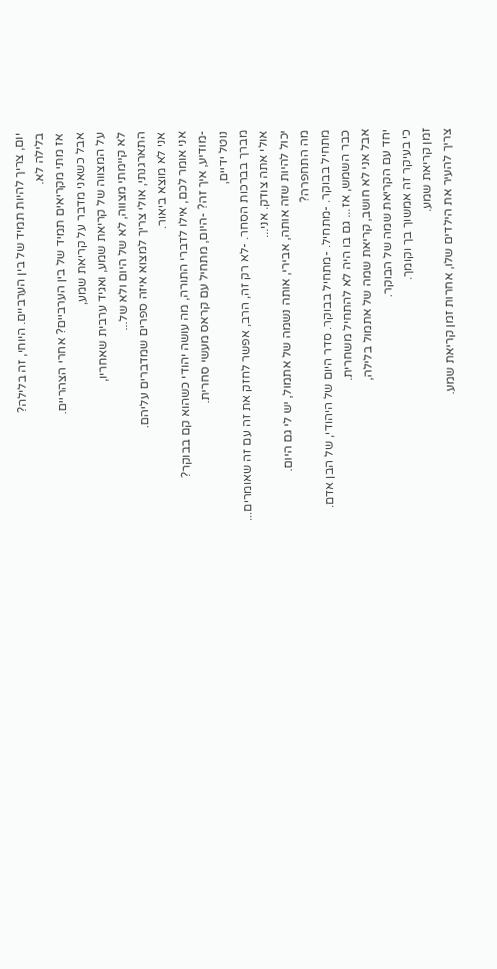יום, צריך להיות תמיד של בין הערביים. היוחי, זה בלילה?
בלילה לא.
אז מתי מקריאים תמיד של בין הערביים? אחרי הצהריים.
אבל כשאני מדבר על קריאת שמע,
על המצווה של קריאת שמע, ואגיד ערבית שאחריו,
לא קיימתי מצווה, לא של היום ולא של...
התארגנתי, אולי צריך למצוא איזה ספרים שמדברים עליהם.
אני לא מוצא ביאור.
אני אומר לכם, אילו לדברי התורה, מה עושה יהודי כשהוא קם בבוקר?
-מודיע, איך זה? -היום, מתחיל עם קראס מעשי סחרית.
נוטל ידיים,
מברך בברכות הסחר. -לא רק זה, הרב, אפשר לחזק את זה עם זה שאומרים...
אולי אתה צודק. אני...
יכול להיות שזה אותה, אבירי, אותה נשמה של אתמול, יש לי גם היום.
מה התחפרה?
מתחיל בבוקר. -מתחיל. -מתחיל בבוקר. סדר היום של היהודי, של הבן אדם.
כבר השמש, אז... גם בו היה לא להתחיל משחרית.
אבל אני לא חושב, קריאת שמה של אתמול בלילה,
יחד עם הקריאת שמה של הבוקר.
כי בעיקר זה אמשוך בך וקומך.
זמן קריאת שמע.
צריך להעיר את הילדים שלו, אחרות זמן קריאת שמע.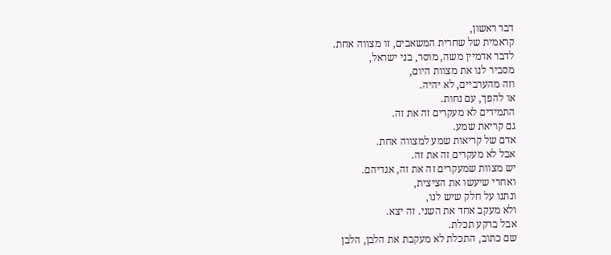דבר ראשון,
קראמית של שחרית המשאבים, זו מצווה אחת.
לדבר אדמיין משה, מוסר, בני ישראל,
מסביר לנו את מצוות היום,
וזה מהערביים, לא יהיה.
או להפך, עם נחות.
התמידים לא מעקרים זה את זה.
גם קריאת שמע.
אדם של קריאות שמע למצווה אחת.
אבל לא מעקרים זה את זה.
יש מצוות שמעקרים זה את זה, אגדיהם.
ואחרי שיעשו את הציצית,
ונתנו על חלק שיש לנו,
ולא מעקב אחד את השני. זה יצא.
אבל ברקע תכלת.
שם כתוב, התכלת לא מעקבת את הלבן, הלבן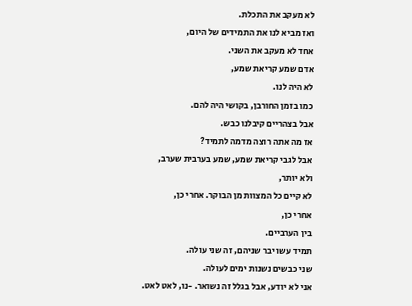לא מעקב את התכלת.
ואז מביא לנו את התמידים של היום,
אחד לא מעקב את השני.
אדם שמע קריאת שמע,
לא היה לנו.
כמו בזמן החורבן, בקושי היה להם.
אבל בצהריים קיבלנו כבש.
אז מה אתה רוצה מדמה לתמיד?
אבל לגבי קריאת שמע, שמע בערבית שערב,
ולא יותר,
לא קיים כל המצוות מן הבוקר. אחרי כן,
אחרי כן,
בין הערביים.
תמיד עשו יבר שניהם, זה שני עולה.
שני כבשים נשנות ימים לעולה.
אני לא יודע, אבל בגלל זה נשואר. -נו, לאט לאט.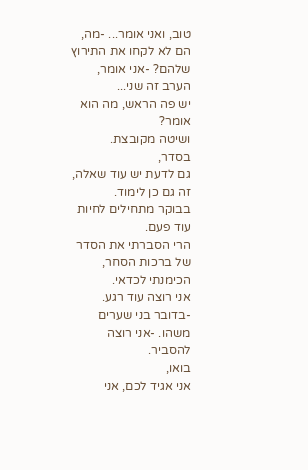טוב, ואני אומר... -מה, הם לא לקחו את התירוץ שלהם? -אני אומר, הערב זה שני...
יש פה הראש, מה הוא אומר?
ושיטה מקובצת.
בסדר,
גם לדעת יש עוד שאלה, זה גם כן לימוד.
בבוקר מתחילים לחיות עוד פעם.
הרי הסברתי את הסדר של ברכות הסחר, הכימנתי לכדאי.
אני רוצה עוד רגע. -בדובר בני שערים משהו. -אני רוצה להסביר.
בואו,
אני אגיד לכם, אני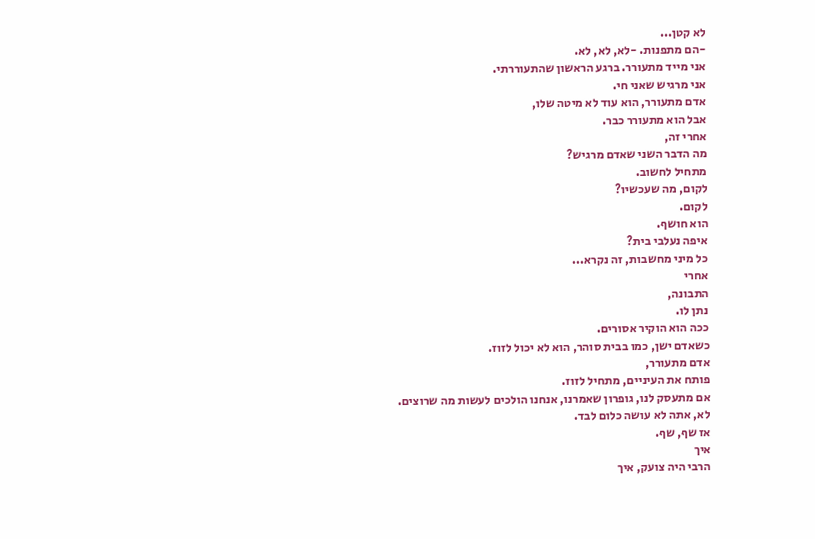לא קטן...
-הם מתפנות. -לא, לא, לא.
אני מייד מתעורר. ברגע הראשון שהתעוררתי.
אני מרגיש שאני חי.
אדם מתעורר, הוא עוד לא מיטה שלו,
אבל הוא מתעורר כבר.
אחרי זה,
מה הדבר השני שאדם מרגיש?
מתחיל לחשוב.
לקום, מה שעכשיו?
לקום.
הוא חושף.
איפה נעלבי בית?
כל מיני מחשבות, זה נקרא...
אחרי
התבונה,
נתן לו.
ככה הוא הוקיר אסורים.
כשאדם ישן, כמו בבית סוהר, הוא לא יכול לזוז.
אדם מתעורר,
פותח את העיניים, מתחיל לזוז.
אם מתעסק לנו, גופרון שאמרנו, אנחנו הולכים לעשות מה שרוצים.
לא, אתה לא עושה כלום לבד.
אז שף, שף.
איך
הרבי היה צועק, איך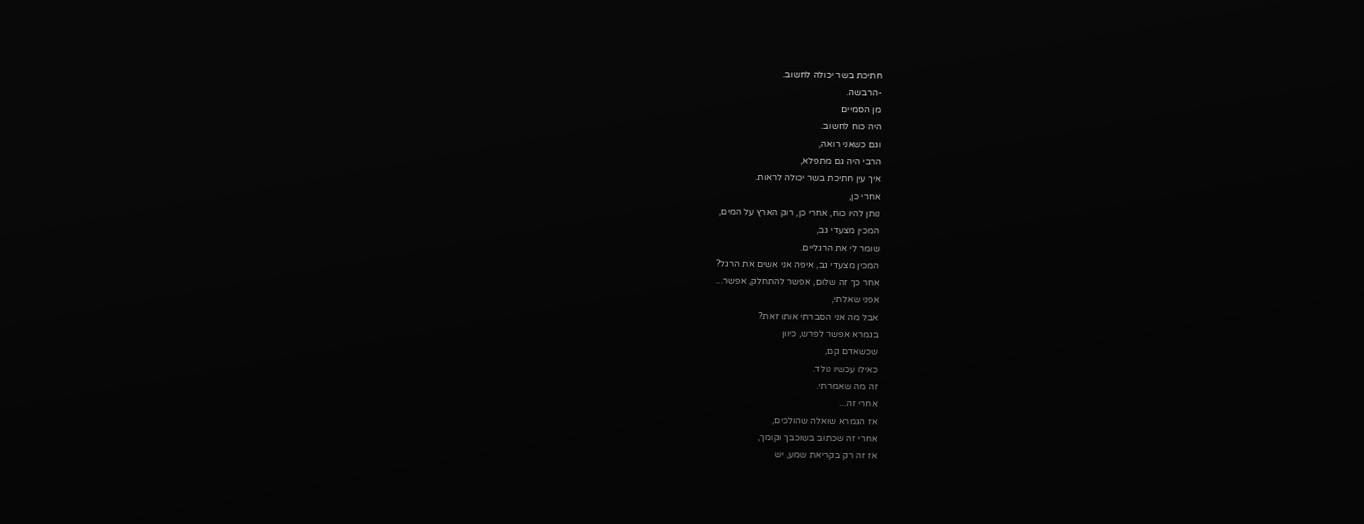חתיכת בשר יכולה לחשוב.
-הרבשה.
מן הסמיים
היה כוח לחשוב.
וגם כשאני רואה,
הרבי היה גם מתפלא,
איך עין חתיכת בשר יכולה לראות.
אחרי כן,
נותן להיו כוח, אחרי כן, רוק הארץ על המים,
המכין מצעדי גב,
שומר לי את הרגליים.
המכין מצעדי גב, איפה אני אשים את הרגל?
אחר כך זה שלום, אפשר להתחלק, אפשר...
אפני שאלתי,
אבל מה אני הסברתי אותו זאת?
בגמרא אפשר לפרש, כיוון
שכשאדם קם,
כאילו עכשיו נולד.
זה מה שאמרתי.
אחרי זה...
אז הגמרא שואלה שהולכים,
אחרי זה שכתוב בשוכבך וקומך,
אז זה רק בקריאת שמע, יש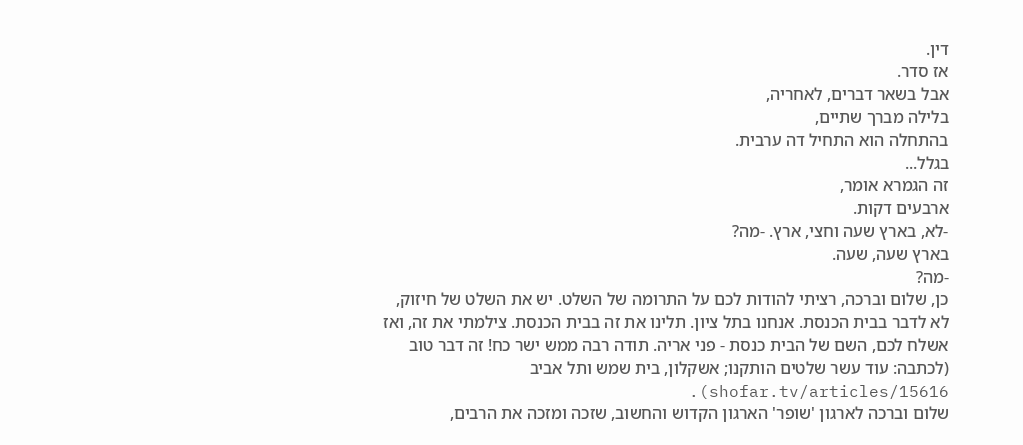דין.
אז סדר.
אבל בשאר דברים, לאחריה,
בלילה מברך שתיים,
בהתחלה הוא התחיל דה ערבית.
בגלל...
זה הגמרא אומר,
ארבעים דקות.
-לא, בארץ שעה וחצי, ארץ. -מה?
בארץ שעה, שעה.
-מה?
כן, שלום וברכה, רציתי להודות לכם על התרומה של השלט. יש את השלט של חיזוק, לא לדבר בבית הכנסת. אנחנו בתל ציון. תלינו את זה בבית הכנסת. צילמתי את זה, ואז אשלח לכם, השם של הבית כנסת - פני אריה. תודה רבה ממש ישר כח! זה דבר טוב (לכתבה: עוד עשר שלטים הותקנו; אשקלון, בית שמש ותל אביב shofar.tv/articles/15616).
שלום וברכה לארגון 'שופר' הארגון הקדוש והחשוב, שזכה ומזכה את הרבים,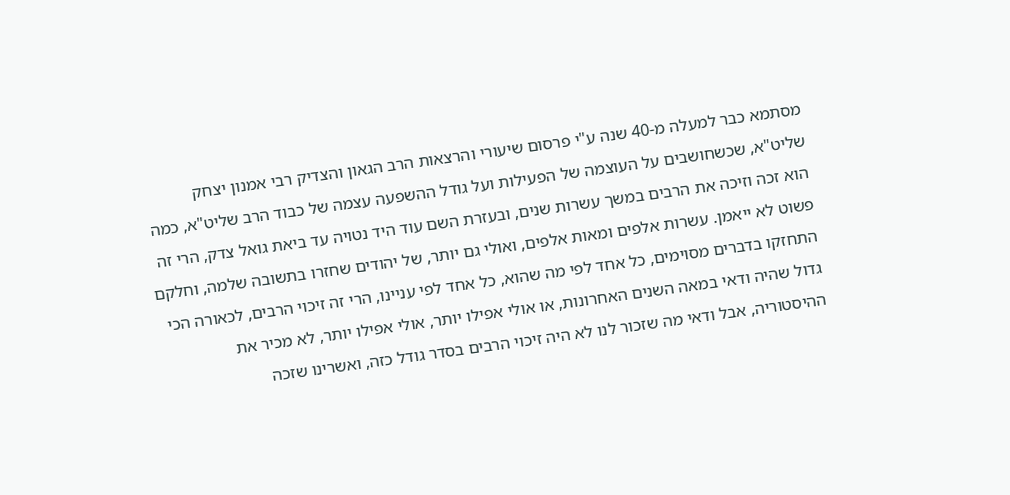מסתמא כבר למעלה מ-40 שנה ע"י פרסום שיעורי והרצאות הרב הגאון והצדיק רבי אמנון יצחק שליט"א, שכשחושבים על העוצמה של הפעילות ועל גודל ההשפעה עצמה של כבוד הרב שליט"א, כמה הוא זכה וזיכה את הרבים במשך עשרות שנים, ובעזרת השם עוד היד נטויה עד ביאת גואל צדק, הרי זה פשוט לא ייאמן. עשרות אלפים ומאות אלפים, ואולי גם יותר, של יהודים שחזרו בתשובה שלמה, וחלקם התחזקו בדברים מסוימים, כל אחד לפי מה שהוא, כל אחד לפי עניינו, הרי זה זיכוי הרבים, לכאורה הכי גדול שהיה ודאי במאה השנים האחרונות, או אולי אפילו יותר, אולי אפילו יותר, לא מכיר את ההיסטוריה, אבל ודאי מה שזכור לנו לא היה זיכוי הרבים בסדר גודל כזה, ואשרינו שזכה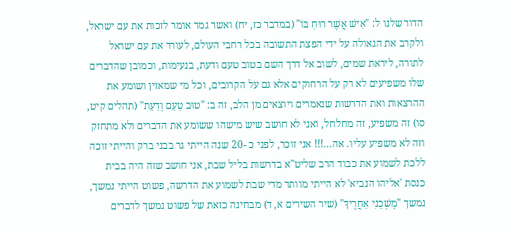הדור שלנו ל: "אִישׁ אֲשֶׁר רוּחַ בּוֹ" (במדבר כז, יח) ואשר גמר אומר לזכות את עם ישראל, ולקרב את הגאולה על ידי הפצת התשובה בכל רחבי העולם, לעורר את עם ישראל לתורה, ליראת שמים, לשוב אל דרך השם בטוב טעם ודעת, בנעימות, וכמובן שהדברים שלו משפיעים לא רק על הרחוקים אלא גם על הקרובים, וכל מי שמאזין ושומע את ההרצאות ואת הדרשות שנאמרים ויוצאים מן הלב, זה ב: "טוּב טַעַם וָדַעַת" (תהלים קיט, סו) זה משפיע, זה מחלחל, ואני לא חושב שיש מישהו ששומע את הדברים ולא מתחזק וזה לא משפיע עליו. אה...!!! אני זוכר, לפני כ -20 שנה הייתי גר בבני ברק והייתי זוכה ללכת לשמוע את כבוד הרב שליט"א בדרשות בליל שבת, אני חושב שזה היה בבית כנסת 'אליהו הנביא' לא הייתי מוותר מדי שבת לשמוע את הדרשה, פשוט הייתי נמשך, נמשך "מׇשְׁכֵנִי אַחֲרֶיךָ" (שיר השירים א, ד) מבחינה כזאת של פשוט נמשך לדברים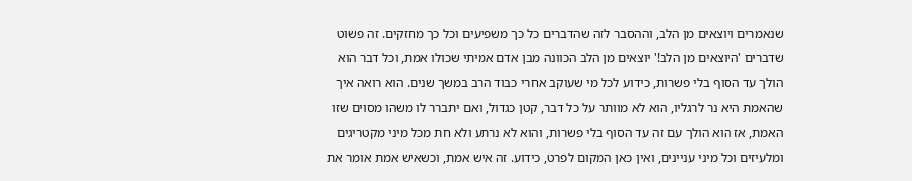שנאמרים ויוצאים מן הלב, וההסבר לזה שהדברים כל כך משפיעים וכל כך מחזקים. זה פשוט שדברים 'היוצאים מן הלב!' יוצאים מן הלב הכוונה מבן אדם אמיתי שכולו אמת, וכל דבר הוא הולך עד הסוף בלי פשרות, כידוע לכל מי שעוקב אחרי כבוד הרב במשך שנים. הוא רואה איך שהאמת היא נר לרגליו, הוא לא מוותר על כל דבר, קטן כגדול, ואם יתברר לו משהו מסוים שזו האמת, אז הוא הולך עם זה עד הסוף בלי פשרות, והוא לא נרתע ולא חת מכל מיני מקטריגים ומלעיזים וכל מיני עניינים, ואין כאן המקום לפרט, כידוע. זה איש אמת, וכשאיש אמת אומר את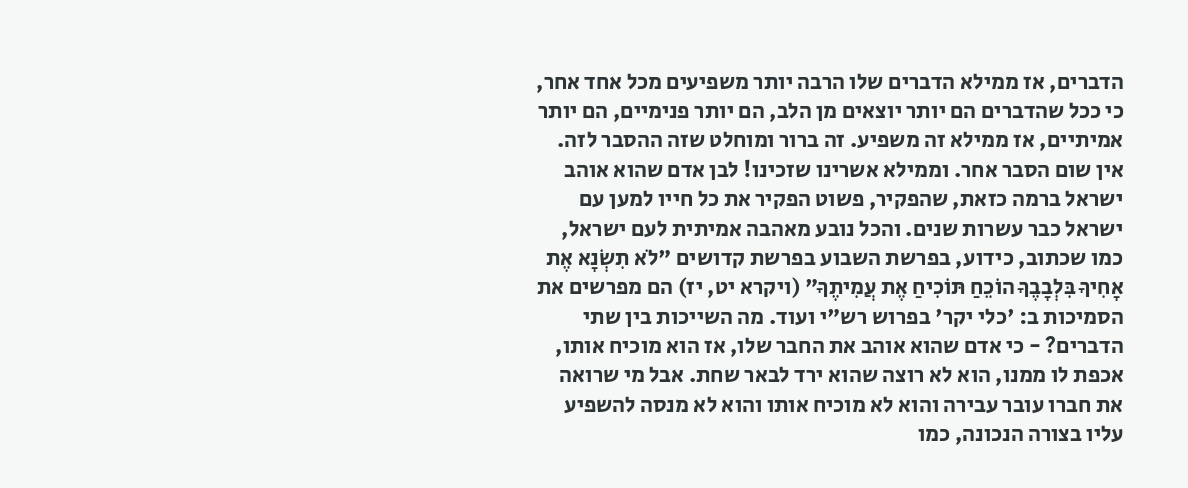הדברים, אז ממילא הדברים שלו הרבה יותר משפיעים מכל אחד אחר, כי ככל שהדברים הם יותר יוצאים מן הלב, הם יותר פנימיים, הם יותר אמיתיים, אז ממילא זה משפיע. זה ברור ומוחלט שזה ההסבר לזה. אין שום הסבר אחר. וממילא אשרינו שזכינו! לבן אדם שהוא אוהב ישראל ברמה כזאת, שהפקיר, פשוט הפקיר את כל חייו למען עם ישראל כבר עשרות שנים. והכל נובע מאהבה אמיתית לעם ישראל, כמו שכתוב, כידוע, בפרשת השבוע בפרשת קדושים "לֹא תִשְׂנָא אֶת אָחִיךָ בִּלְבָבֶךָ הוֹכֵחַ תּוֹכִיחַ אֶת עֲמִיתֶךָ" (ויקרא יט, יז) הם מפרשים את הסמיכות ב: 'כלי יקר' בפרוש רש"י ועוד. מה השייכות בין שתי הדברים? - כי אדם שהוא אוהב את החבר שלו, אז הוא מוכיח אותו, אכפת לו ממנו, הוא לא רוצה שהוא ירד לבאר שחת. אבל מי שרואה את חברו עובר עבירה והוא לא מוכיח אותו והוא לא מנסה להשפיע עליו בצורה הנכונה, כמו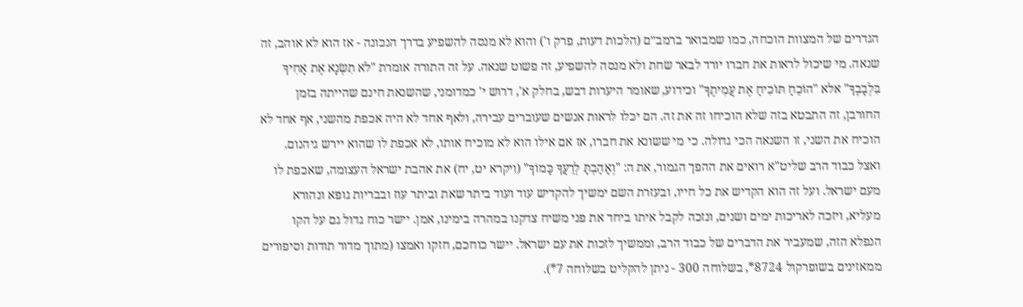הגדרים של המצוות הוכחה, כמו שמבואר ברמב״ם (הלכות דעות, פרק ו') והוא לא מנסה להשפיע בדרך הנכונה - אז הוא לא אוהב, זה שנאה. מי שיכול לראות את חברו יורד לבאר שחת ולא מנסה להשפיע, זה פשוט שנאה. על זה התורה אומרת "לֹא תִשְׂנָא אֶת אָחִיךָ בִּלְבָבֶךָ" אלא "הוֹכֵחַ תּוֹכִיחַ אֶת עֲמִיתֶךָ" וכידוע, שאומר היערות דבש, בחלק א', דרוש י' כמדומני, שהשנאת חינם שהייתה בזמן החורבן, זה התבטא בזה שלא הוכיחו זה את זה. הם יכלו לראות אנשים שעוברים עבירה, ולאף אחד לא היה אכפת מהשני, אף אחד לא הוכיח את השני, זו השנאה הכי גדולה. כי מי ששונא את חברו, אז אם אילו הוא לא מוכיח אותו, לא אכפת לו שהוא יירש גיהנום. ואצל כבוד הרב שליט"א רואים את ההפך הגמור, את ה: "וְאָהַבְתָּ לְרֵעֲךָ כָּמוֹךָ" (ויקרא יט, יח) את אהבת ישראל העצומה, שאכפת לו מעם ישראל. ועל זה הוא הקדיש את כל חייו, ובעזרת השם ימשיך להקדיש עוד ועוד ביתר שאת וביתר עוז ובבריות גופא ונהורא מעליא, ויזכה לאריכות ימים ושנים, ונזכה לקבל איתו ביחד את פני משיח צדקנו במהרה בימינו, אמן. יישר כוח גדול גם על הקו הנפלא הזה, שמעביר את הדברים של כבוד הרב, וממשיך לזכות את עם ישראל. יישר כוחכם, חזקו ואמצו (מתוך מדור תודות וסיפורים ממאזינים בשופרקול 8724*, בשלוחה 300 - ניתן להקליט בשלוחה 7*).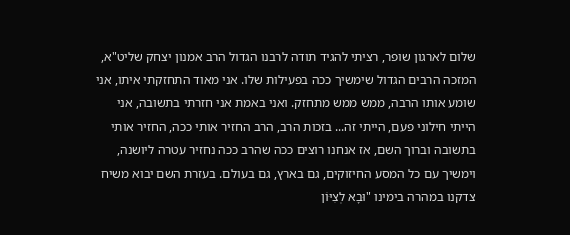שלום לארגון שופר, רציתי להגיד תודה לרבנו הגדול הרב אמנון יצחק שליט"א, המזכה הרבים הגדול שימשיך ככה בפעילות שלו. אני מאוד התחזקתי איתו, אני שומע אותו הרבה, ממש ממש מתחזק. ואני באמת אני חזרתי בתשובה, אני הייתי חילוני פעם, הייתי זה... בזכות הרב, הרב החזיר אותי ככה, החזיר אותי בתשובה וברוך השם, אז אנחנו רוצים ככה שהרב ככה נחזיר עטרה ליושנה, וימשיך עם כל המסע החיזוקים, גם בארץ, גם בעולם. בעזרת השם יבוא משיח צדקנו במהרה בימינו "וּבָא לְצִיּוֹן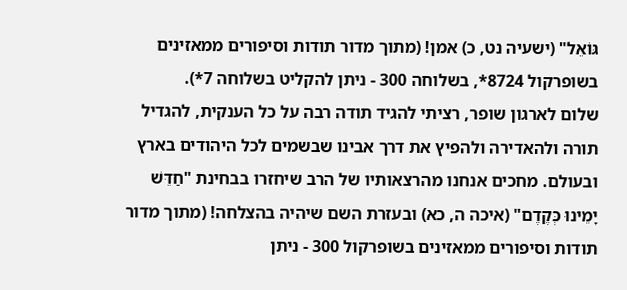גּוֹאֵל" (ישעיה נט, כ) אמן! (מתוך מדור תודות וסיפורים ממאזינים בשופרקול 8724*, בשלוחה 300 - ניתן להקליט בשלוחה 7*).
שלום לארגון שופר, רציתי להגיד תודה רבה על כל הענקית, להגדיל תורה ולהאדירה ולהפיץ את דרך אבינו שבשמים לכל היהודים בארץ ובעולם. מחכים אנחנו מהרצאותיו של הרב שיחזרו בבחינת "חַדֵּשׁ יָמֵינוּ כְּקֶדֶם" (איכה ה, כא) ובעזרת השם שיהיה בהצלחה! (מתוך מדור תודות וסיפורים ממאזינים בשופרקול 300 - ניתן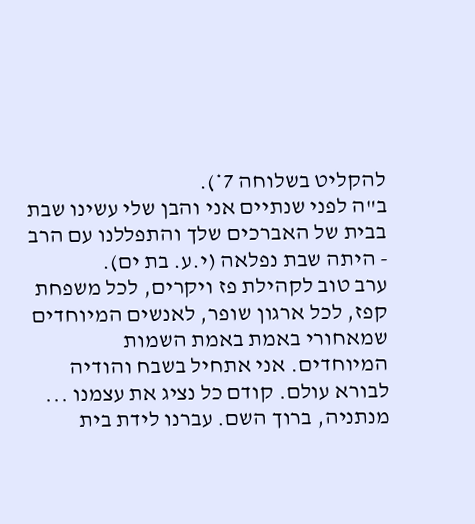להקליט בשלוחה 7*).
ב"ה לפני שנתיים אני והבן שלי עשינו שבת בבית של האברכים שלך והתפללנו עם הרב - היתה שבת נפלאה (י.ע. בת ים).
ערב טוב לקהילת פז ויקרים, לכל משפחת קפז, לכל ארגון שופר, לאנשים המיוחדים שמאחורי באמת באמת השמות המיוחדים. אני אתחיל בשבח והודיה לבורא עולם. קודם כל נציג את עצמנו ... מנתניה, ברוך השם. עברנו לידת בית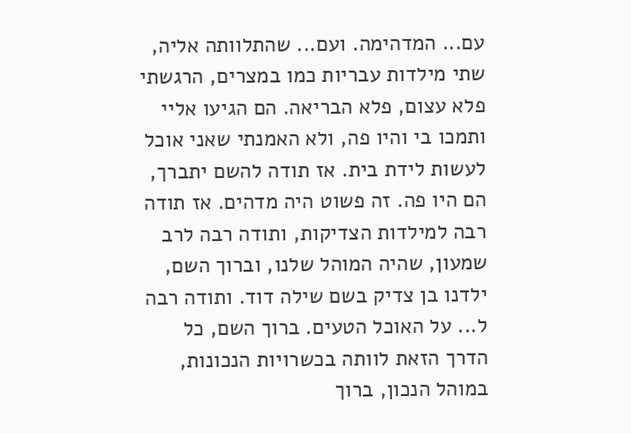עם... המדהימה. ועם... שהתלוותה אליה, שתי מילדות עבריות כמו במצרים, הרגשתי פלא עצום, פלא הבריאה. הם הגיעו אליי ותמכו בי והיו פה, ולא האמנתי שאני אוכל לעשות לידת בית. אז תודה להשם יתברך, הם היו פה. זה פשוט היה מדהים. אז תודה רבה למילדות הצדיקות, ותודה רבה לרב שמעון, שהיה המוהל שלנו, וברוך השם, ילדנו בן צדיק בשם שילה דוד. ותודה רבה ל... על האוכל הטעים. ברוך השם, כל הדרך הזאת לוותה בכשרויות הנכונות, במוהל הנכון, ברוך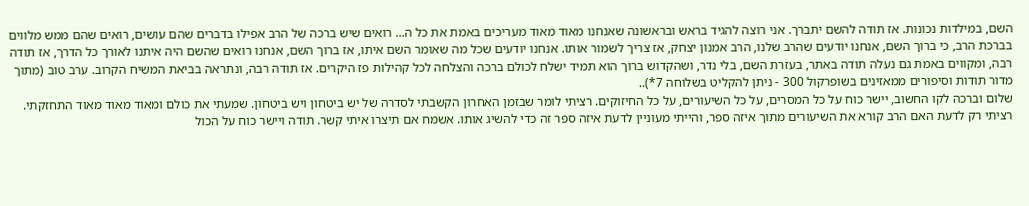השם, במילדות נכונות. אז תודה להשם יתברך. אני רוצה להגיד בראש ובראשונה שאנחנו מאוד מאוד מעריכים באמת את כל ה... רואים שיש ברכה של הרב אפילו בדברים שהם עושים, רואים שהם ממש מלווים בברכת הרב, כי ברוך השם, אנחנו יודעים שהרב שלנו, הרב אמנון יצחק, אז צריך לשמור אותו. אנחנו יודעים שכל מה שאומר השם איתו, אז ברוך השם, אנחנו רואים שהשם היה איתנו לאורך כל הדרך, אז תודה רבה, ומקווים באמת גם נעלה תודה באתר, בעזרת השם, בלי נדר, ושהקדוש ברוך הוא תמיד ישלח לכולם ברכה והצלחה לכל קהילות פז היקרים. אז תודה רבה, ונתראה בביאת המשיח הקרוב. ערב טוב (מתוך מדור תודות וסיפורים ממאזינים בשופרקול 300 - ניתן להקליט בשלוחה 7*)..
שלום וברכה לקו החשוב, יישר כוח על כל המסרים, על כל השיעורים, על כל החיזוקים. רציתי לומר שבזמן האחרון הקשבתי לסדרה של יש ביטחון ויש ביטחון. שמעתי את כולם ומאוד מאוד מאוד התחזקתי. רציתי רק לדעת האם הרב קורא את השיעורים מתוך איזה ספר, והייתי מעוניין לדעת איזה ספר זה כדי להשיג אותו. אשמח אם תיצרו איתי קשר. תודה ויישר כוח על הכול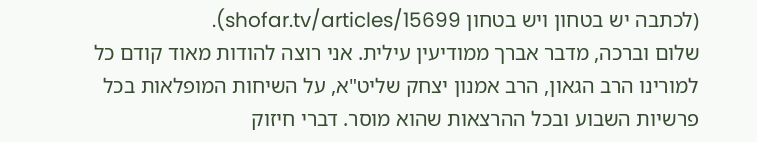(לכתבה יש בטחון ויש בטחון shofar.tv/articles/15699).
שלום וברכה, מדבר אברך ממודיעין עילית. אני רוצה להודות מאוד קודם כל למורינו הרב הגאון, הרב אמנון יצחק שליט"א, על השיחות המופלאות בכל פרשיות השבוע ובכל ההרצאות שהוא מוסר. דברי חיזוק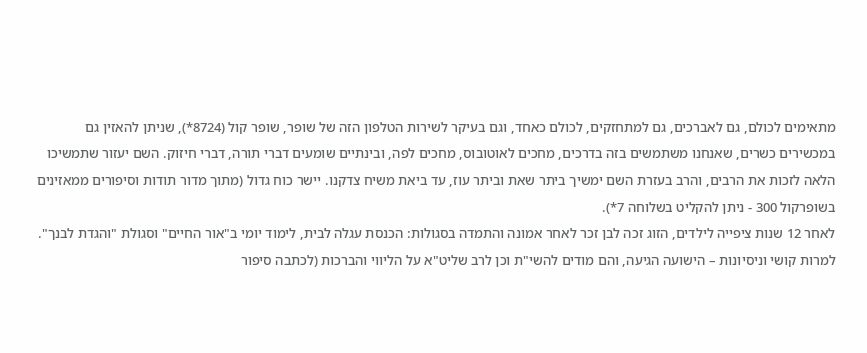מתאימים לכולם, גם לאברכים, גם למתחזקים, לכולם כאחד, וגם בעיקר לשירות הטלפון הזה של שופר, שופר קול (8724*), שניתן להאזין גם במכשירים כשרים, שאנחנו משתמשים בזה בדרכים, מחכים לאוטובוס, מחכים לפה, ובינתיים שומעים דברי תורה, דברי חיזוק. השם יעזור שתמשיכו הלאה לזכות את הרבים, והרב בעזרת השם ימשיך ביתר שאת וביתר עוז, עד ביאת משיח צדקנו. יישר כוח גדול (מתוך מדור תודות וסיפורים ממאזינים בשופרקול 300 - ניתן להקליט בשלוחה 7*).
לאחר 12 שנות ציפייה לילדים, הזוג זכה לבן זכר לאחר אמונה והתמדה בסגולות: הכנסת עגלה לבית, לימוד יומי ב"אור החיים" וסגולת "והגדת לבנך". למרות קושי וניסיונות – הישועה הגיעה, והם מודים להשי"ת וכן לרב שליט"א על הליווי והברכות (לכתבה סיפור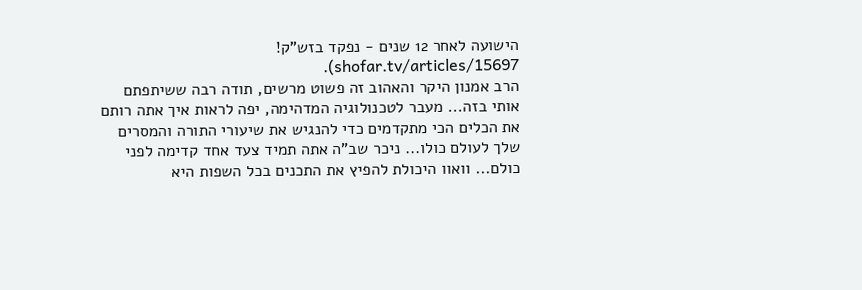הישועה לאחר 12 שנים - נפקד בזש"ק! shofar.tv/articles/15697).
הרב אמנון היקר והאהוב זה פשוט מרשים, תודה רבה ששיתפתם אותי בזה... מעבר לטכנולוגיה המדהימה, יפה לראות איך אתה רותם את הכלים הכי מתקדמים כדי להנגיש את שיעורי התורה והמסרים שלך לעולם כולו... ניכר שב"ה אתה תמיד צעד אחד קדימה לפני כולם... וואוו היכולת להפיץ את התכנים בכל השפות היא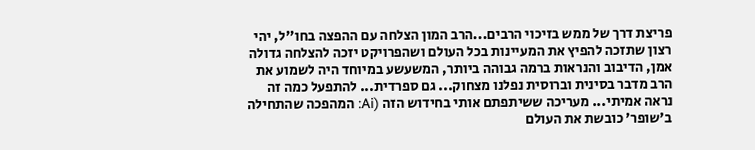פריצת דרך של ממש בזיכוי הרבים...הרב המון הצלחה עם ההפצה בחו''ל, יהי רצון שתזכה להפיץ את המעיינות בכל העולם ושהפרויקט יזכה להצלחה גדולה אמן, הדיבוב והנראות ברמה גבוהה ביותר, המשעשע במיוחד היה לשמוע את הרב מדבר בסינית וברוסית נפלנו מצחוק... גם ספרדית... להתפעל כמה זה נראה אמיתי... מעריכה ששיתפתם אותי בחידוש הזה (Ai: המהפכה שהתחילה ב'שופר' כובשת את העולם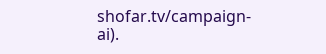shofar.tv/campaign-ai).